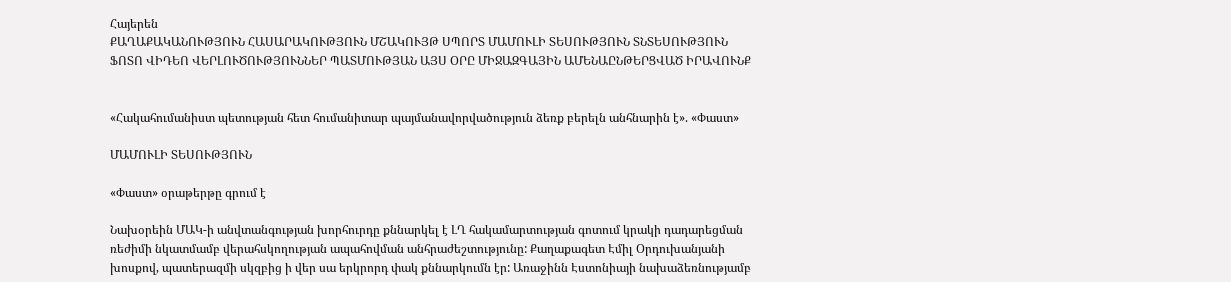Հայերեն
ՔԱՂԱՔԱԿԱՆՈՒԹՅՈՒՆ ՀԱՍԱՐԱԿՈՒԹՅՈՒՆ ՄՇԱԿՈՒՅԹ ՍՊՈՐՏ ՄԱՄՈՒԼԻ ՏԵՍՈՒԹՅՈՒՆ ՏՆՏԵՍՈՒԹՅՈՒՆ ՖՈՏՈ ՎԻԴԵՈ ՎԵՐԼՈՒԾՈՒԹՅՈՒՆՆԵՐ ՊԱՏՄՈՒԹՅԱՆ ԱՅՍ ՕՐԸ ՄԻՋԱԶԳԱՅԻՆ ԱՄԵՆԱԸՆԹԵՐՑՎԱԾ ԻՐԱՎՈՒՆՔ


«Հակահումանիստ պետության հետ հումանիտար պայմանավորվածություն ձեռք բերելն անհնարին է». «Փաստ»

ՄԱՄՈՒԼԻ ՏԵՍՈՒԹՅՈՒՆ

«Փաստ» օրաթերթը գրում է

Նախօրեին ՄԱԿ-ի անվտանգության խորհուրդը քննարկել է ԼՂ հակամարտության գոտում կրակի դադարեցման ռեժիմի նկատմամբ վերահսկողության ապահովման անհրաժեշտությունը: Քաղաքագետ Էմիլ Օրդուխանյանի խոսքով, պատերազմի սկզբից ի վեր սա երկրորդ փակ քննարկումն էր: Առաջինն Էստոնիայի նախաձեռնությամբ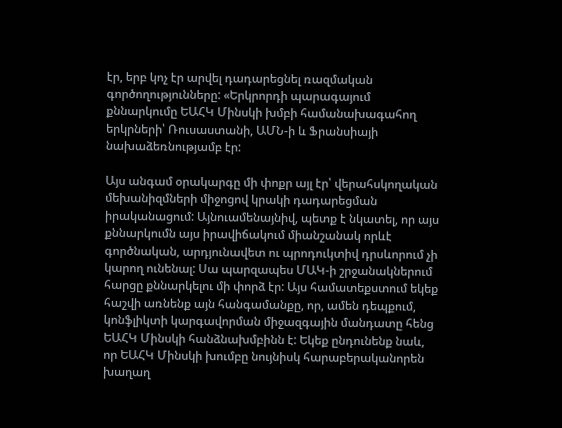էր, երբ կոչ էր արվել դադարեցնել ռազմական գործողությունները: «Երկրորդի պարագայում քննարկումը ԵԱՀԿ Մինսկի խմբի համանախագահող երկրների՝ Ռուսաստանի, ԱՄՆ-ի և Ֆրանսիայի նախաձեռնությամբ էր:

Այս անգամ օրակարգը մի փոքր այլ էր՝ վերահսկողական մեխանիզմների միջոցով կրակի դադարեցման իրականացում: Այնուամենայնիվ, պետք է նկատել, որ այս քննարկումն այս իրավիճակում միանշանակ որևէ գործնական, արդյունավետ ու պրոդուկտիվ դրսևորում չի կարող ունենալ: Սա պարզապես ՄԱԿ-ի շրջանակներում հարցը քննարկելու մի փորձ էր: Այս համատեքստում եկեք հաշվի առնենք այն հանգամանքը, որ, ամեն դեպքում, կոնֆլիկտի կարգավորման միջազգային մանդատը հենց ԵԱՀԿ Մինսկի հանձնախմբինն է: Եկեք ընդունենք նաև, որ ԵԱՀԿ Մինսկի խումբը նույնիսկ հարաբերականորեն խաղաղ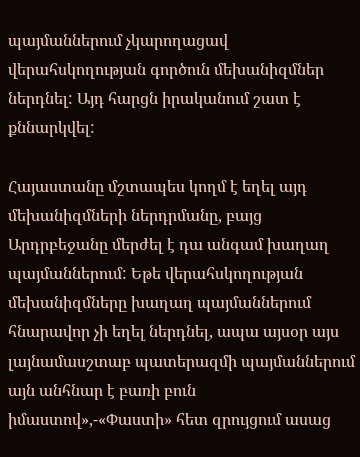պայմաններում չկարողացավ վերահսկողության գործուն մեխանիզմներ ներդնել: Այդ հարցն իրականում շատ է քննարկվել:

Հայաստանը մշտապես կողմ է եղել այդ մեխանիզմների ներդրմանը, բայց Արդրբեջանը մերժել է դա անգամ խաղաղ պայմաններում: Եթե վերահսկողության մեխանիզմները խաղաղ պայմաններում հնարավոր չի եղել ներդնել, ապա այսօր այս լայնամասշտաբ պատերազմի պայմաններում այն անհնար է բառի բուն իմաստով»,-«Փաստի» հետ զրույցում ասաց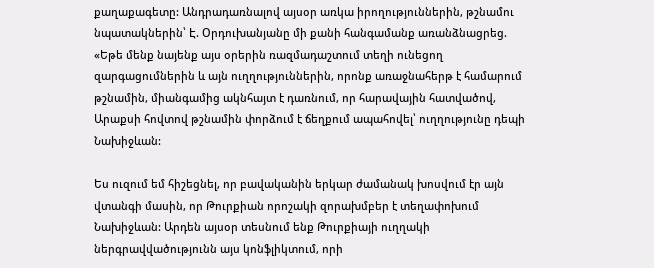քաղաքագետը: Անդրադառնալով այսօր առկա իրողություններին, թշնամու նպատակներին՝ Է. Օրդուխանյանը մի քանի հանգամանք առանձնացրեց. «Եթե մենք նայենք այս օրերին ռազմադաշտում տեղի ունեցող զարգացումներին և այն ուղղություններին, որոնք առաջնահերթ է համարում թշնամին, միանգամից ակնհայտ է դառնում, որ հարավային հատվածով, Արաքսի հովտով թշնամին փորձում է ճեղքում ապահովել՝ ուղղությունը դեպի Նախիջևան:

Ես ուզում եմ հիշեցնել, որ բավականին երկար ժամանակ խոսվում էր այն վտանգի մասին, որ Թուրքիան որոշակի զորախմբեր է տեղափոխում Նախիջևան: Արդեն այսօր տեսնում ենք Թուրքիայի ուղղակի ներգրավվածությունն այս կոնֆլիկտում, որի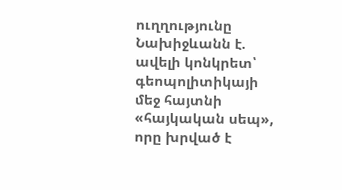ուղղությունը Նախիջևանն է. ավելի կոնկրետ՝ գեոպոլիտիկայի մեջ հայտնի «հայկական սեպ», որը խրված է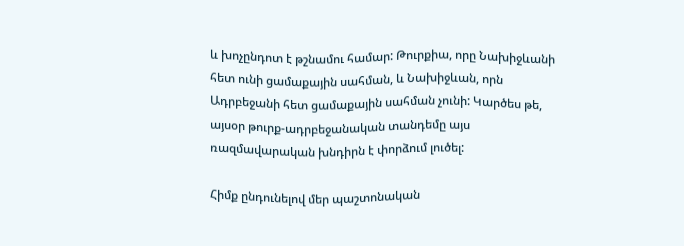և խոչընդոտ է թշնամու համար: Թուրքիա, որը Նախիջևանի հետ ունի ցամաքային սահման, և Նախիջևան, որն Ադրբեջանի հետ ցամաքային սահման չունի: Կարծես թե, այսօր թուրք-ադրբեջանական տանդեմը այս ռազմավարական խնդիրն է փորձում լուծել:

Հիմք ընդունելով մեր պաշտոնական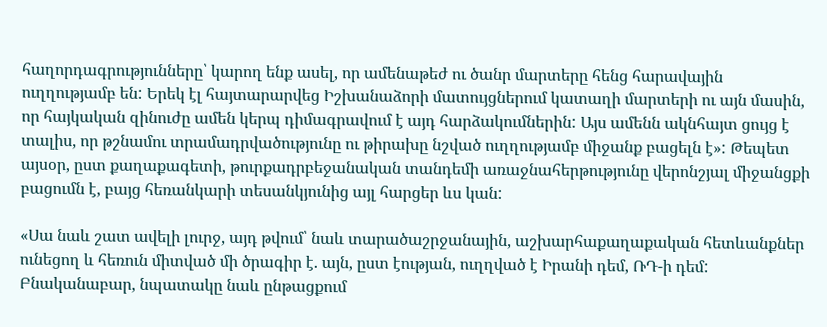հաղորդագրությունները՝ կարող ենք ասել, որ ամենաթեժ ու ծանր մարտերը հենց հարավային ուղղությամբ են: Երեկ էլ հայտարարվեց Իշխանաձորի մատույցներում կատաղի մարտերի ու այն մասին, որ հայկական զինուժը ամեն կերպ դիմագրավում է այդ հարձակումներին: Այս ամենն ակնհայտ ցույց է տալիս, որ թշնամու տրամադրվածությունը ու թիրախը նշված ուղղությամբ միջանք բացելն է»: Թեպետ այսօր, ըստ քաղաքագետի, թուրքադրբեջանական տանդեմի առաջնահերթությունը վերոնշյալ միջանցքի բացումն է, բայց հեռանկարի տեսանկյունից այլ հարցեր ևս կան:

«Սա նաև շատ ավելի լուրջ, այդ թվում՝ նաև տարածաշրջանային, աշխարհաքաղաքական հետևանքներ ունեցող և հեռուն միտված մի ծրագիր է. այն, ըստ էության, ուղղված է Իրանի դեմ, ՌԴ-ի դեմ: Բնականաբար, նպատակը նաև ընթացքում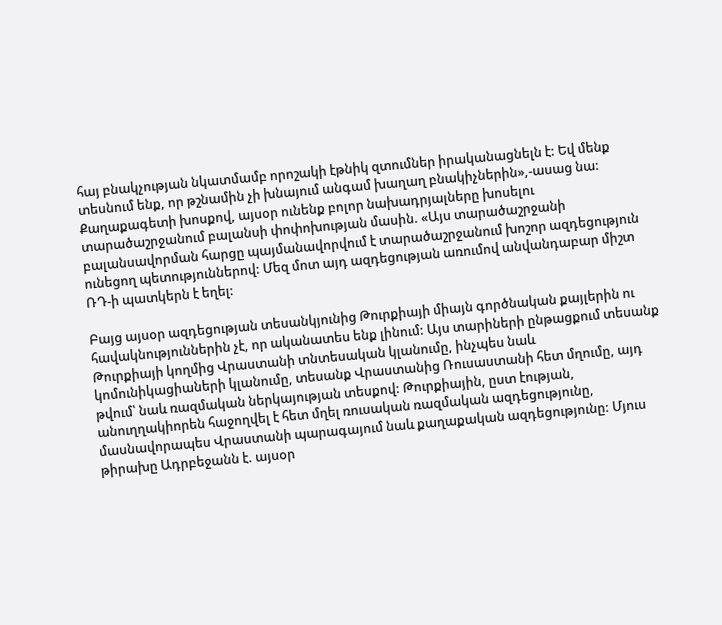հայ բնակչության նկատմամբ որոշակի էթնիկ զտումներ իրականացնելն է: Եվ մենք տեսնում ենք, որ թշնամին չի խնայում անգամ խաղաղ բնակիչներին»,-ասաց նա: Քաղաքագետի խոսքով, այսօր ունենք բոլոր նախադրյալները խոսելու տարածաշրջանում բալանսի փոփոխության մասին. «Այս տարածաշրջանի բալանսավորման հարցը պայմանավորվում է տարածաշրջանում խոշոր ազդեցություն ունեցող պետություններով: Մեզ մոտ այդ ազդեցության առումով անվանդաբար միշտ ՌԴ-ի պատկերն է եղել:

Բայց այսօր ազդեցության տեսանկյունից Թուրքիայի միայն գործնական քայլերին ու հավակնություններին չէ, որ ականատես ենք լինում: Այս տարիների ընթացքում տեսանք Թուրքիայի կողմից Վրաստանի տնտեսական կլանումը, ինչպես նաև կոմունիկացիաների կլանումը, տեսանք Վրաստանից Ռուսաստանի հետ մղումը, այդ թվում՝ նաև ռազմական ներկայության տեսքով: Թուրքիային, ըստ էության, անուղղակիորեն հաջողվել է հետ մղել ռուսական ռազմական ազդեցությունը, մասնավորապես Վրաստանի պարագայում նաև քաղաքական ազդեցությունը: Մյուս թիրախը Ադրբեջանն է. այսօր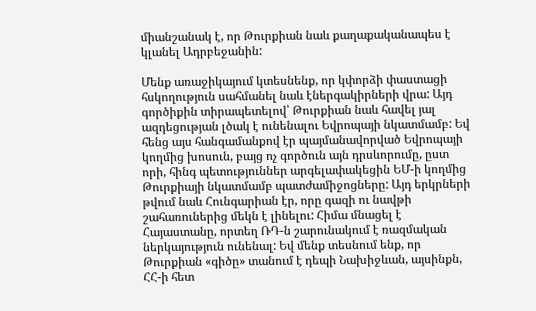միանշանակ է, որ Թուրքիան նաև քաղաքականապես է կլանել Ադրբեջանին:

Մենք առաջիկայում կտեսնենք, որ կփորձի փաստացի հսկողություն սահմանել նաև էներգակիրների վրա: Այդ գործիքին տիրապետելով՝ Թուրքիան նաև հավել յալ ազդեցության լծակ է ունենալու Եվրոպայի նկատմամբ: Եվ հենց այս հանգամանքով էր պայմանավորված Եվրոպայի կողմից խոսուն, բայց ոչ գործուն այն դրսևորումը, ըստ որի, հինգ պետություններ արգելափակեցին ԵՄ-ի կողմից Թուրքիայի նկատմամբ պատժամիջոցները: Այդ երկրների թվում նաև Հունգարիան էր, որը գազի ու նավթի շահառուներից մեկն է լինելու: Հիմա մնացել է Հայաստանը, որտեղ ՌԴ-ն շարունակում է ռազմական ներկայություն ունենալ: Եվ մենք տեսնում ենք, որ Թուրքիան «գիծը» տանում է դեպի Նախիջևան, այսինքն, ՀՀ-ի հետ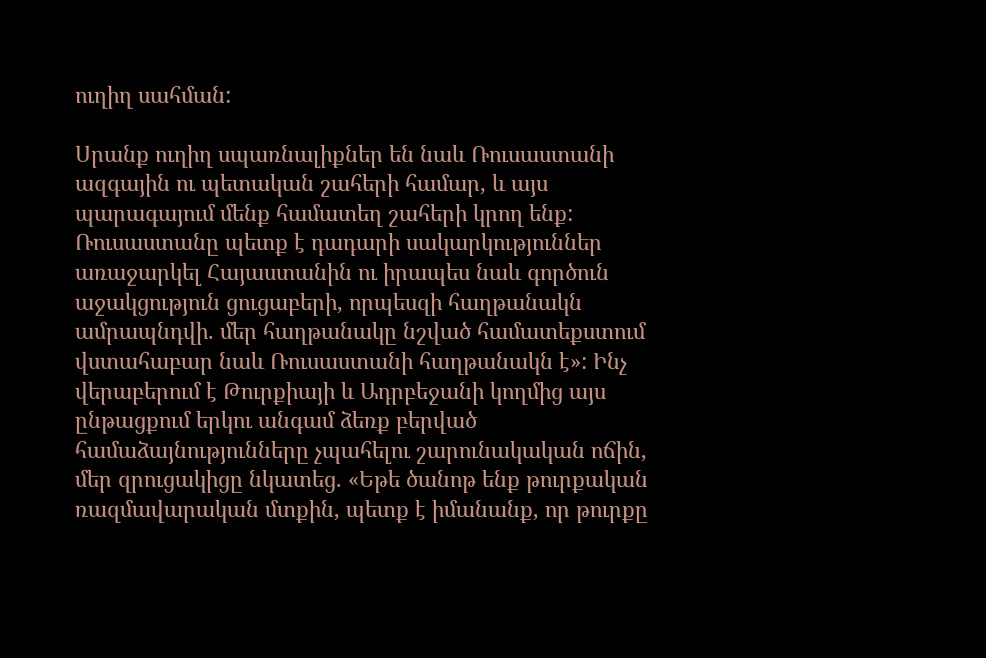ուղիղ սահման:

Սրանք ուղիղ սպառնալիքներ են նաև Ռուսաստանի ազգային ու պետական շահերի համար, և այս պարագայում մենք համատեղ շահերի կրող ենք: Ռուսաստանը պետք է դադարի սակարկություններ առաջարկել Հայաստանին ու իրապես նաև գործուն աջակցություն ցուցաբերի, որպեսզի հաղթանակն ամրապնդվի. մեր հաղթանակը նշված համատեքստում վստահաբար նաև Ռուսաստանի հաղթանակն է»: Ինչ վերաբերում է Թուրքիայի և Ադրբեջանի կողմից այս ընթացքում երկու անգամ ձեռք բերված համաձայնությունները չպահելու շարունակական ոճին, մեր զրուցակիցը նկատեց. «Եթե ծանոթ ենք թուրքական ռազմավարական մտքին, պետք է իմանանք, որ թուրքը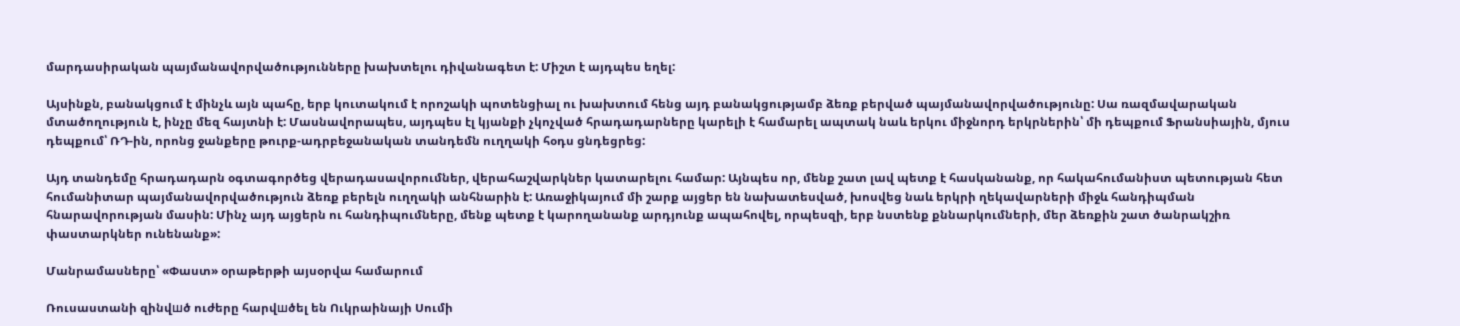մարդասիրական պայմանավորվածությունները խախտելու դիվանագետ է: Միշտ է այդպես եղել:

Այսինքն, բանակցում է մինչև այն պահը, երբ կուտակում է որոշակի պոտենցիալ ու խախտում հենց այդ բանակցությամբ ձեռք բերված պայմանավորվածությունը: Սա ռազմավարական մտածողություն է, ինչը մեզ հայտնի է: Մասնավորապես, այդպես էլ կյանքի չկոչված հրադադարները կարելի է համարել ապտակ նաև երկու միջնորդ երկրներին՝ մի դեպքում Ֆրանսիային, մյուս դեպքում՝ ՌԴ-ին, որոնց ջանքերը թուրք-ադրբեջանական տանդեմն ուղղակի հօդս ցնդեցրեց:

Այդ տանդեմը հրադադարն օգտագործեց վերադասավորումներ, վերահաշվարկներ կատարելու համար: Այնպես որ, մենք շատ լավ պետք է հասկանանք, որ հակահումանիստ պետության հետ հումանիտար պայմանավորվածություն ձեռք բերելն ուղղակի անհնարին է: Առաջիկայում մի շարք այցեր են նախատեսված, խոսվեց նաև երկրի ղեկավարների միջև հանդիպման հնարավորության մասին: Մինչ այդ այցերն ու հանդիպումները, մենք պետք է կարողանանք արդյունք ապահովել, որպեսզի, երբ նստենք քննարկումների, մեր ձեռքին շատ ծանրակշիռ փաստարկներ ունենանք»:

Մանրամասները՝ «Փաստ» օրաթերթի այսօրվա համարում

Ռուսաստանի զինվшծ ուժերը հարվшծել են Ուկրաինայի Սումի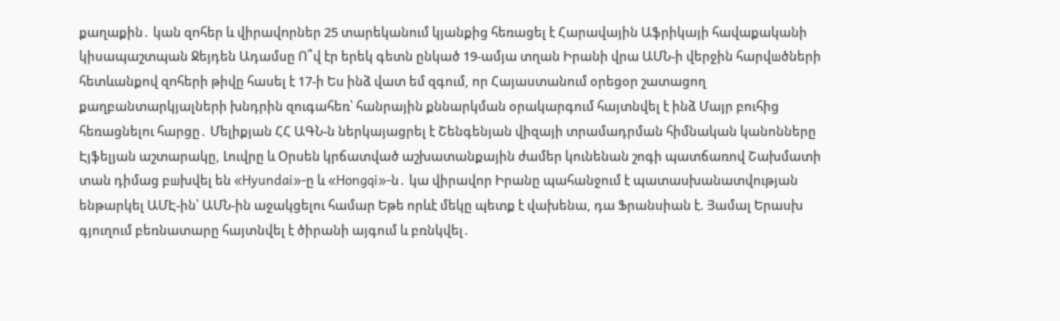քաղաքին․ կան զnհեր և վիրավnրներ 25 տարեկանում կյանքից հեռացել է Հարավային Աֆրիկայի հավաքականի կիսապաշտպան Ջեյդեն Ադամսը Ո՞վ էր երեկ գետն ընկած 19-ամյա տղան Իրանի վրա ԱՄՆ-ի վերջին հարվшծների հետևանքով զnհերի թիվը հասել է 17-ի Ես ինձ վատ եմ զգում, որ Հայաստանում օրեցօր շատացող քաղբանտարկյալների խնդրին զուգահեռ՝ հանրային քննարկման օրակարգում հայտնվել է ինձ Մայր բուհից հեռացնելու հարցը․ Մելիքյան ՀՀ ԱԳՆ-ն ներկայացրել է Շենգենյան վիզայի տրամադրման հիմնական կանոնները Էյֆելյան աշտարակը, Լուվրը և Օրսեն կրճատված աշխատանքային ժամեր կունենան շոգի պատճառով Շախմատի տան դիմաց բшխվել են «Hyundai»-ը և «Hongqi»-ն․ կա վիրավոր Իրանը պահանջում է պատասխանատվության ենթարկել ԱՄԷ-ին՝ ԱՄՆ-ին աջակցելու համար Եթե որևէ մեկը պետք է վախենա, դա Ֆրանսիան է. Յամալ Երասխ գյուղում բեռնատարը հայտնվել է ծիրանի այգում և բռնկվել․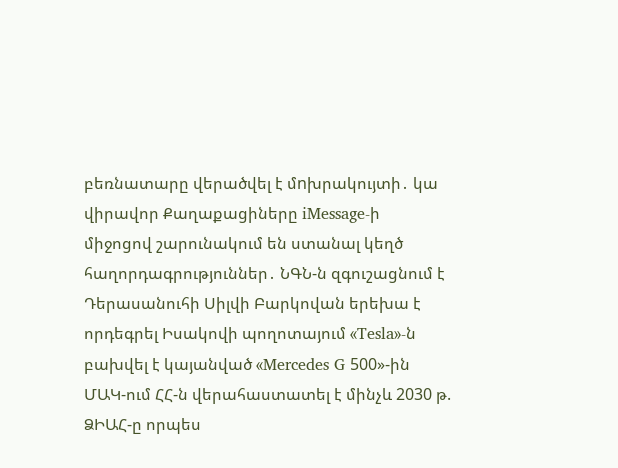բեռնատարը վերածվել է մnխրակույտի․ կա վիրավոր Քաղաքացիները iMessage-ի միջոցով շարունակում են ստանալ կեղծ հաղորդագրություններ․ ՆԳՆ-ն զգուշացնում է Դերասանուհի Սիլվի Բարկովան երեխա է որդեգրել Իսակովի պողոտայում «Tesla»-ն բախվել է կայանված «Mercedes G 500»-ին ՄԱԿ-ում ՀՀ-ն վերահաստատել է մինչև 2030 թ. ՁԻԱՀ-ը որպես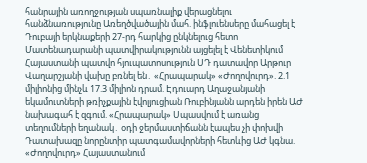հանրային առողջության սպառնալիք վերացնելու հանձնառությունը Առեղծվածային մահ. ինֆլուենսերը մահացել է Դուբայի երկնաքերի 27-րդ հարկից ընկնելուց հետո Մատենադարանի պատվիրակությունն այցելել է Վենետիկում Հայաստանի պատվո հյուպատոսություն ՍԴ դատավոր Արթուր Վաղարշյանի վախը բռնել են․ «Հրապարակ» «Ժողովուրդ». 2.1 միլիոնից մինչև 17.3 միլիոն դրամ. Էդուարդ Աղաջանյանի եկամուտների թռիչքային էվոլյուցիան Ռուբինյանն արդեն իրեն ԱԺ նախագահ է զգում. «Հրապարակ» Սպասվում է առանց տեղումների եղանակ․ օդի ջերմաստիճանն էապես չի փոխվի Դատախազը նորընտիր պատգամավորների հետևից ԱԺ կգնա. «Ժողովուրդ» Հայաստանում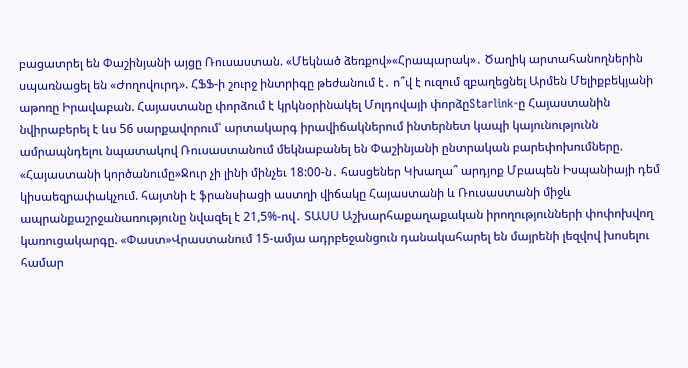բացատրել են Փաշինյանի այցը Ռուսաստան. «Մեկնած ձեռքով»«Հրապարակ»․ Ծաղիկ արտահանողներին սպառնացել են «Ժողովուրդ». ՀՖՖ-ի շուրջ ինտրիգը թեժանում է․ ո՞վ է ուզում զբաղեցնել Արմեն Մելիքբեկյանի աթոռը Իրավաբան. Հայաստանը փորձում է կրկնօրինակել Մոլդովայի փորձըStarlink-ը Հայաստանին նվիրաբերել է ևս 56 սարքավորում՝ արտակարգ իրավիճակներում ինտերնետ կապի կայունությունն ամրապնդելու նպատակով Ռուսաստանում մեկնաբանել են Փաշինյանի ընտրական բարեփոխումները. «Հայաստանի կործանումը»Ջուր չի լինի մինչեւ 18:00-ն․ հասցեներ Կխաղա՞ արդյոք Մբապեն Իսպանիայի դեմ կիսաեզրափակչում. հայտնի է ֆրանսիացի աստղի վիճակը Հայաստանի և Ռուսաստանի միջև ապրանքաշրջանառությունը նվազել է 21,5%-ով․ ՏԱՍՍ Աշխարհաքաղաքական իրողությունների փոփոխվող կառուցակարգը. «Փաստ»Վրաստանում 15-ամյա ադրբեջանցուն դանակահարել են մայրենի լեզվով խոսելու համար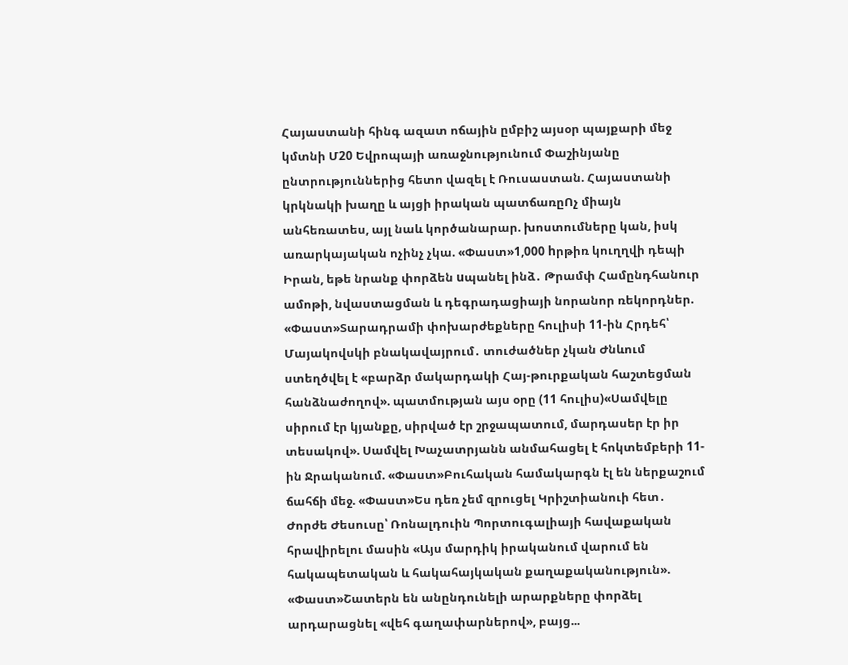Հայաստանի հինգ ազատ ոճային ըմբիշ այսօր պայքարի մեջ կմտնի Մ20 Եվրոպայի առաջնությունում Փաշինյանը ընտրություններից հետո վազել է Ռուսաստան. Հայաստանի կրկնակի խաղը և այցի իրական պատճառըՈչ միայն անհեռատես, այլ նաև կործանարար. խոստումները կան, իսկ առարկայական ոչինչ չկա. «Փաստ»1,000 hրթիռ կուղղվի դեպի Իրան, եթե նրանք փորձեն uպանել ինձ․ Թրամփ Համընդհանուր ամոթի, նվաստացման և դեգրադացիայի նորանոր ռեկորդներ. «Փաստ»Տարադրամի փոխարժեքները հուլիսի 11-ին Հրդեհ՝ Մայակովսկի բնակավայրում․ տուժածներ չկան Ժնևում ստեղծվել է «բարձր մակարդակի Հայ-թուրքական հաշտեցման հանձնաժողով». պատմության այս օրը (11 հուլիս)«Սամվելը սիրում էր կյանքը, սիրված էր շրջապատում, մարդասեր էր իր տեսակով». Սամվել Խաչատրյանն անմահացել է հոկտեմբերի 11-ին Ջրականում. «Փաստ»Բուհական համակարգն էլ են ներքաշում ճահճի մեջ. «Փաստ»Ես դեռ չեմ զրուցել Կրիշտիանուի հետ․ Ժորժե Ժեսուսը՝ Ռոնալդուին Պորտուգալիայի հավաքական հրավիրելու մասին «Այս մարդիկ իրականում վարում են հակապետական և հակահայկական քաղաքականություն». «Փաստ»Շատերն են անընդունելի արարքները փորձել արդարացնել «վեհ գաղափարներով», բայց...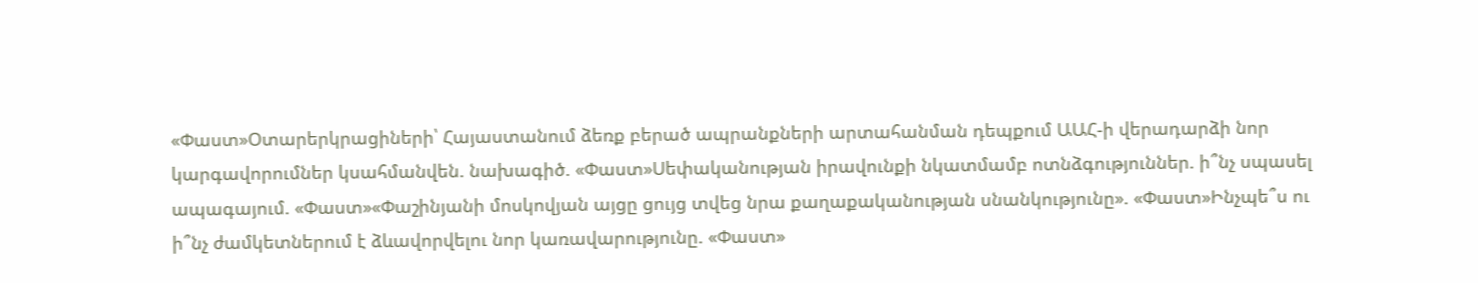«Փաստ»Օտարերկրացիների՝ Հայաստանում ձեռք բերած ապրանքների արտահանման դեպքում ԱԱՀ-ի վերադարձի նոր կարգավորումներ կսահմանվեն. նախագիծ. «Փաստ»Սեփականության իրավունքի նկատմամբ ոտնձգություններ. ի՞նչ սպասել ապագայում. «Փաստ»«Փաշինյանի մոսկովյան այցը ցույց տվեց նրա քաղաքականության սնանկությունը». «Փաստ»Ինչպե՞ս ու ի՞նչ ժամկետներում է ձևավորվելու նոր կառավարությունը. «Փաստ»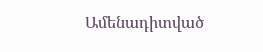Ամենադիտված